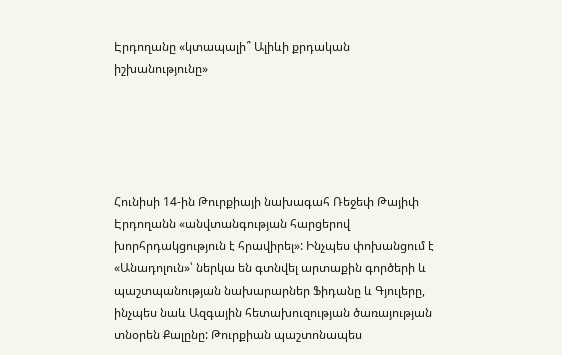Էրդողանը «կտապալի՞ Ալիևի քրդական իշխանությունը»





Հունիսի 14-ին Թուրքիայի նախագահ Ռեջեփ Թայիփ Էրդողանն «անվտանգության հարցերով խորհրդակցություն է հրավիրել»: Ինչպես փոխանցում է «Անադոլուն»՝ ներկա են գտնվել արտաքին գործերի և պաշտպանության նախարարներ Ֆիդանը և Գյուլերը, ինչպես նաև Ազգային հետախուզության ծառայության տնօրեն Քալընը: Թուրքիան պաշտոնապես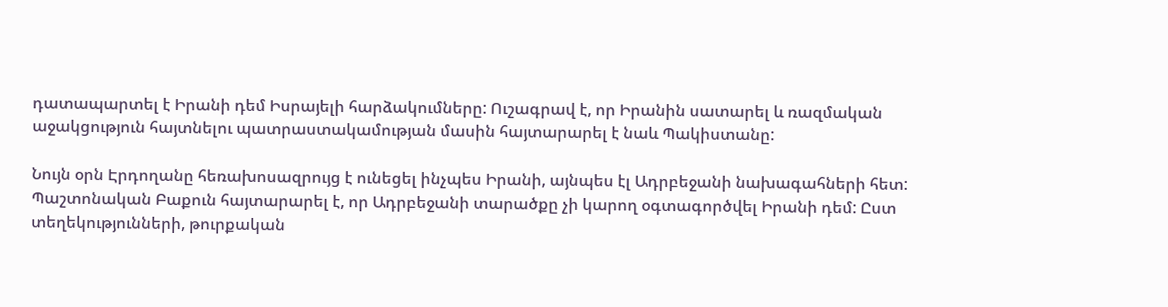դատապարտել է Իրանի դեմ Իսրայելի հարձակումները: Ուշագրավ է, որ Իրանին սատարել և ռազմական աջակցություն հայտնելու պատրաստակամության մասին հայտարարել է նաև Պակիստանը:

Նույն օրն Էրդողանը հեռախոսազրույց է ունեցել ինչպես Իրանի, այնպես էլ Ադրբեջանի նախագահների հետ: Պաշտոնական Բաքուն հայտարարել է, որ Ադրբեջանի տարածքը չի կարող օգտագործվել Իրանի դեմ: Ըստ տեղեկությունների, թուրքական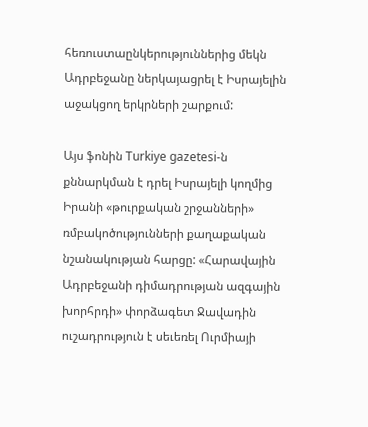հեռուստաընկերություններից մեկն Ադրբեջանը ներկայացրել է Իսրայելին աջակցող երկրների շարքում:

Այս ֆոնին Turkiye gazetesi-ն քննարկման է դրել Իսրայելի կողմից Իրանի «թուրքական շրջանների» ռմբակոծությունների քաղաքական նշանակության հարցը: «Հարավային Ադրբեջանի դիմադրության ազգային խորհրդի» փորձագետ Ջավադին ուշադրություն է սեւեռել Ուրմիայի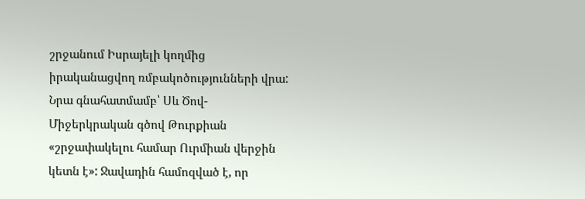շրջանում Իսրայելի կողմից իրականացվող ռմբակոծությունների վրա: Նրա գնահատմամբ՝ Սև Ծով- Միջերկրական գծով Թուրքիան «շրջափակելու համար Ուրմիան վերջին կետն է»: Ջավադին համոզված է, որ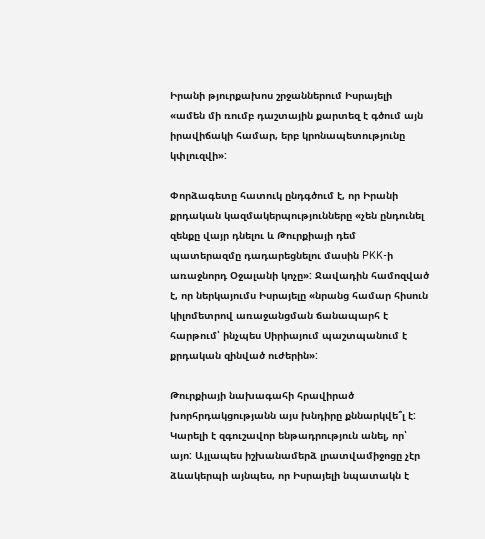Իրանի թյուրքախոս շրջաններում Իսրայելի «ամեն մի ռումբ դաշտային քարտեզ է գծում այն իրավիճակի համար, երբ կրոնապետությունը կփլուզվի»:

Փորձագետը հատուկ ընդգծում է, որ Իրանի քրդական կազմակերպությունները «չեն ընդունել զենքը վայր դնելու և Թուրքիայի դեմ պատերազմը դադարեցնելու մասին PKK-ի առաջնորդ Օջալանի կոչը»: Ջավադին համոզված է, որ ներկայումս Իսրայելը «նրանց համար հիսուն կիլոմետրով առաջանցման ճանապարհ է հարթում՝ ինչպես Սիրիայում պաշտպանում է քրդական զինված ուժերին»:

Թուրքիայի նախագահի հրավիրած խորհրդակցությանն այս խնդիրը քննարկվե՞լ է: Կարելի է զգուշավոր ենթադրություն անել, որ՝ այո: Այլապես իշխանամերձ լրատվամիջոցը չէր ձևակերպի այնպես, որ Իսրայելի նպատակն է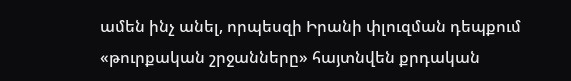ամեն ինչ անել, որպեսզի Իրանի փլուզման դեպքում «թուրքական շրջանները» հայտնվեն քրդական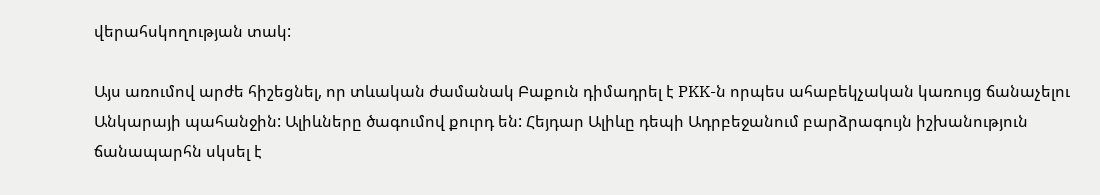վերահսկողության տակ:

Այս առումով արժե հիշեցնել, որ տևական ժամանակ Բաքուն դիմադրել է PKK-ն որպես ահաբեկչական կառույց ճանաչելու Անկարայի պահանջին: Ալիևները ծագումով քուրդ են: Հեյդար Ալիևը դեպի Ադրբեջանում բարձրագույն իշխանություն ճանապարհն սկսել է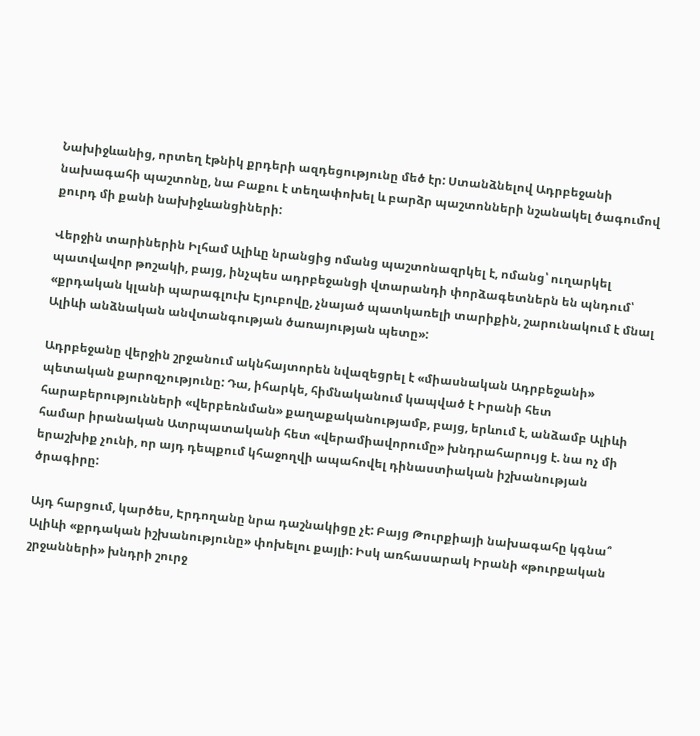Նախիջևանից, որտեղ էթնիկ քրդերի ազդեցությունը մեծ էր: Ստանձնելով Ադրբեջանի նախագահի պաշտոնը, նա Բաքու է տեղափոխել և բարձր պաշտոնների նշանակել ծագումով քուրդ մի քանի նախիջևանցիների:

Վերջին տարիներին Իլհամ Ալիևը նրանցից ոմանց պաշտոնազրկել է, ոմանց՝ ուղարկել պատվավոր թոշակի, բայց, ինչպես ադրբեջանցի վտարանդի փորձագետներն են պնդում՝ «քրդական կլանի պարագլուխ Էյուբովը, չնայած պատկառելի տարիքին, շարունակում է մնալ Ալիևի անձնական անվտանգության ծառայության պետը»:

Ադրբեջանը վերջին շրջանում ակնհայտորեն նվազեցրել է «միասնական Ադրբեջանի» պետական քարոզչությունը: Դա, իհարկե, հիմնականում կապված է Իրանի հետ հարաբերությունների «վերբեռնման» քաղաքականությամբ, բայց, երևում է, անձամբ Ալիևի համար իրանական Ատրպատականի հետ «վերամիավորումը» խնդրահարույց է. նա ոչ մի երաշխիք չունի, որ այդ դեպքում կհաջողվի ապահովել դինաստիական իշխանության ծրագիրը:

Այդ հարցում, կարծես, Էրդողանը նրա դաշնակիցը չէ: Բայց Թուրքիայի նախագահը կգնա՞ Ալիևի «քրդական իշխանությունը» փոխելու քայլի: Իսկ առհասարակ Իրանի «թուրքական շրջանների» խնդրի շուրջ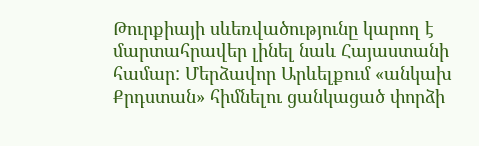Թուրքիայի սևեռվածությունը կարող է մարտահրավեր լինել նաև Հայաստանի համար: Մերձավոր Արևելքում «անկախ Քրդստան» հիմնելու ցանկացած փորձի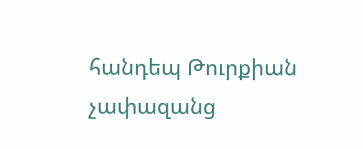հանդեպ Թուրքիան չափազանց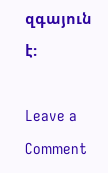զգայուն է:

Leave a Comment